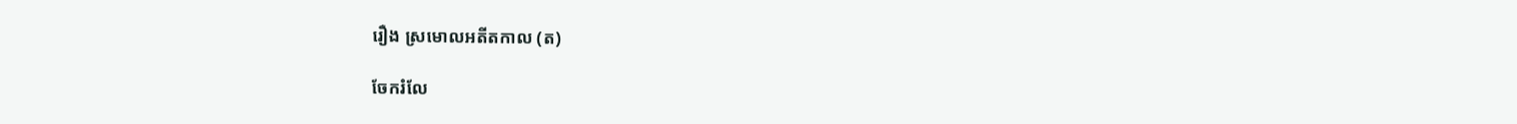រឿង ស្រមោលអតីតកាល (ត)

ចែករំលែ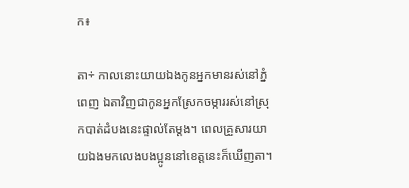ក៖

តា÷ កាលនោះយាយឯងកូនអ្នកមានរស់នៅភ្នំពេញ ឯតាវិញជាកូនអ្នកស្រែកចម្ការរស់នៅស្រុកបាត់ដំបងនេះផ្ទាល់តែម្ដង។ ពេលគ្រួសារយាយឯងមកលេងបងប្អូននៅខេត្តនេះក៏ឃើញតា។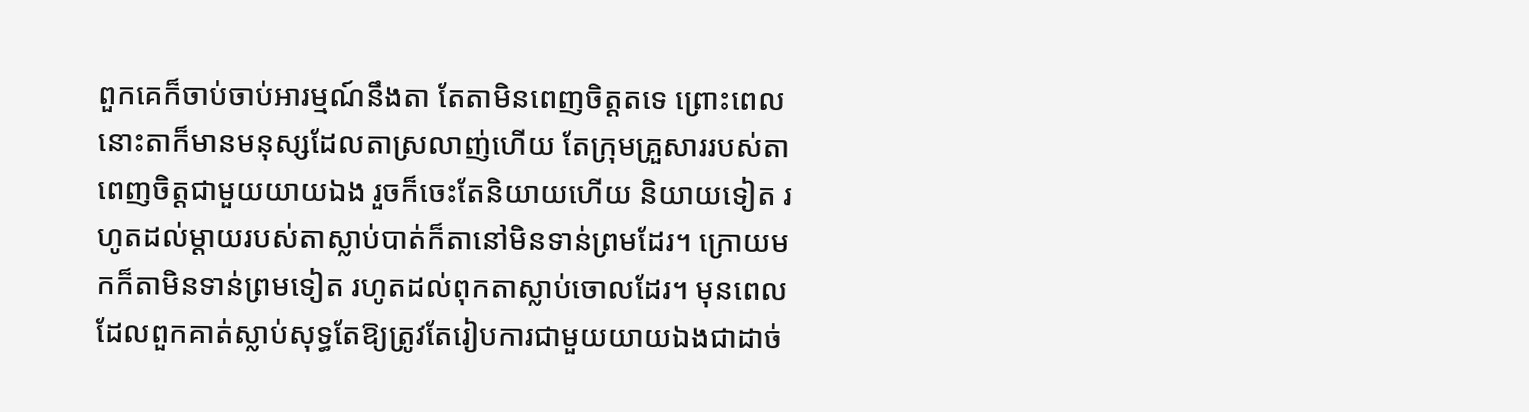ពួកគេក៏ចាប់ចាប់អារម្មណ៍នឹងតា តែតាមិនពេញចិត្តតទេ ព្រោះពេលនោះតាក៏មានមនុស្សដែលតាស្រលាញ់ហើយ តែក្រុមគ្រួសាររបស់តាពេញចិត្តជាមួយយាយឯង រួចក៏ចេះតែនិយាយហើយ និយាយទៀត រហូតដល់ម្តាយរបស់តាស្លាប់បាត់ក៏តានៅមិនទាន់ព្រមដែរ។ ក្រោយមកក៏តាមិនទាន់ព្រមទៀត រហូតដល់ពុកតាស្លាប់ចោលដែរ។ មុនពេលដែលពួកគាត់ស្លាប់សុទ្ធតែឱ្យត្រូវតែរៀបការជាមួយយាយឯងជាដាច់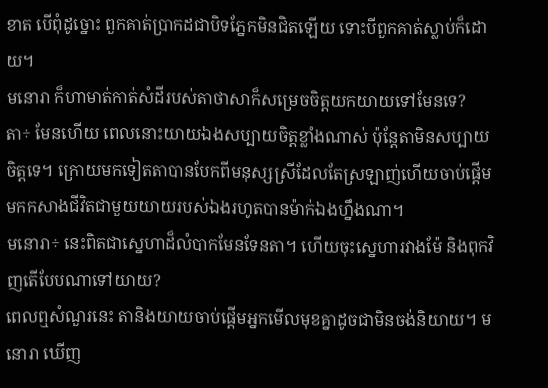ខាត បើពុំដូច្នោះ ពួកគាត់ប្រាកដជាបិទភ្នែកមិនជិតឡើយ ទោះបីពួកគាត់ស្លាប់ក៏ដោយ។
មនោរា ក៏ហាមាត់កាត់សំដីរបស់តាថាសាក៏សម្រេចចិត្តយកយាយទៅមែនទេ?
តា÷ មែនហើយ ពេលនោះយាយឯងសប្បាយចិត្តខ្លាំងណាស់ ប៉ុន្តែតាមិនសប្បាយចិត្តទេ។ ក្រោយមកទៀតតាបានបែកពីមនុស្សស្រីដែលតែស្រឡាញ់ហើយចាប់ផ្ដើមមកកសាងជីវិតជាមួយយាយរបស់ឯងរហូតបានម៉ាក់ឯងហ្នឹងណា។
មនោរា÷ នេះពិតជាស្នេហាដ៏លំបាកមែនទែនតា។ ហើយចុះស្នេហារវាងម៉ែ និងពុកវិញតើបែបណាទៅយាយ?
ពេលឮសំណួរនេះ តានិងយាយចាប់ផ្ដើមអ្នកមើលមុខគ្នាដូចជាមិនចង់និយាយ។ មនោរា ឃើញ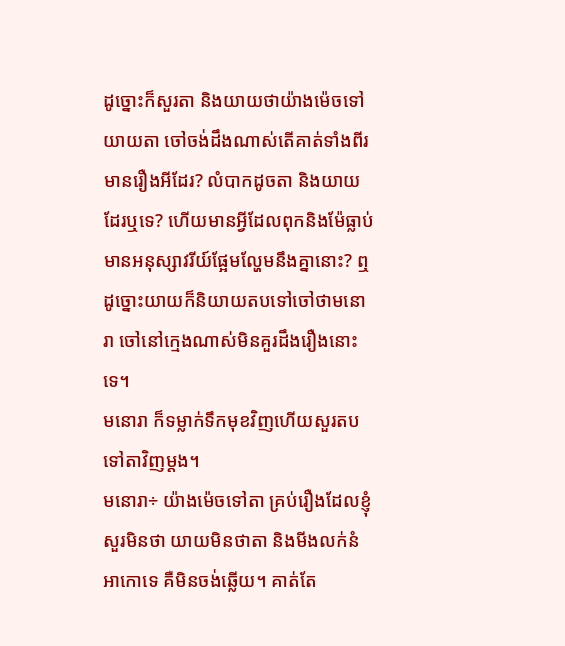ដូច្នោះក៏សួរតា និងយាយថាយ៉ាងម៉េចទៅយាយតា ចៅចង់ដឹងណាស់តើគាត់ទាំងពីរមានរឿងអីដែរ? លំបាកដូចតា និងយាយដែរឬទេ? ហើយមានអ្វីដែលពុកនិងម៉ែធ្លាប់មានអនុស្សាវរីយ៍ផ្អែមល្ហែមនឹងគ្នានោះ? ឮដូច្នោះយាយក៏និយាយតបទៅចៅថាមនោរា ចៅនៅក្មេងណាស់មិនគួរដឹងរឿងនោះទេ។
មនោរា ក៏ទម្លាក់ទឹកមុខវិញហើយសួរតបទៅតាវិញម្ដង។
មនោរា÷ យ៉ាងម៉េចទៅតា គ្រប់រឿងដែលខ្ញុំសួរមិនថា យាយមិនថាតា និងមីងលក់នំអាកោទេ គឺមិនចង់ឆ្លើយ។ គាត់តែ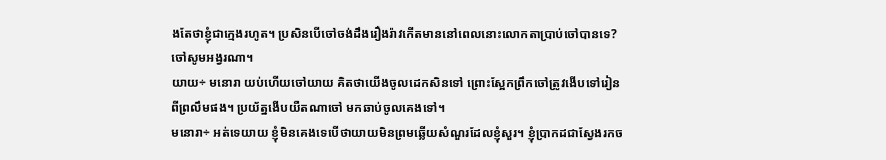ងតែថាខ្ញុំជាក្មេងរហូត។ ប្រសិនបើចៅចង់ដឹងរឿងរ៉ាវកើតមាននៅពេលនោះលោកតាប្រាប់ចៅបានទេ? ចៅសូមអង្វរណា។
យាយ÷ មនោរា យប់ហើយចៅយាយ គិតថាយើងចូលដេកសិនទៅ ព្រោះស្អែកព្រឹកចៅត្រូវងើបទៅរៀនពីព្រលឹមផង។ ប្រយ័ត្នងើបយឺតណាចៅ មកឆាប់ចូលគេងទៅ។
មនោរា÷ អត់ទេយាយ ខ្ញុំមិនគេងទេបើថាយាយមិនព្រមឆ្លើយសំណួរដែលខ្ញុំសួរ។ ខ្ញុំប្រាកដជាស្វែងរកច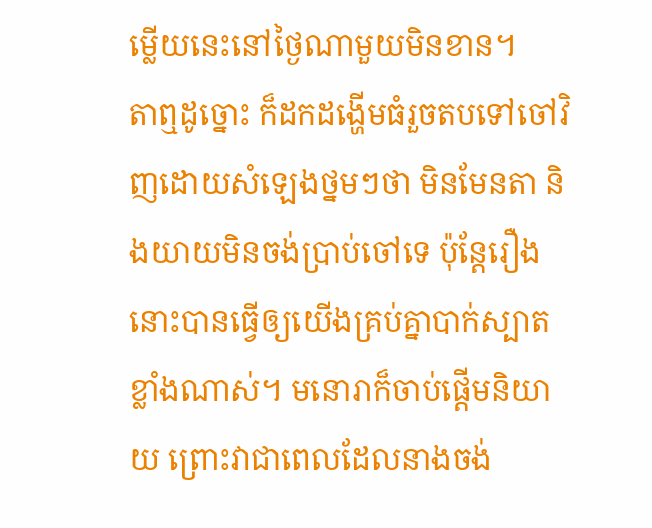ម្លើយនេះនៅថ្ងៃណាមួយមិនខាន។
តាឮដូច្នោះ ក៏ដកដង្ហើមធំរួចតបទៅចៅវិញដោយសំឡេងថ្នមៗថា មិនមែនតា និងយាយមិនចង់ប្រាប់ចៅទេ ប៉ុន្តែរឿងនោះបានធ្វើឲ្យយើងគ្រប់គ្នាបាក់ស្បាតខ្លាំងណាស់។ មនោរាក៏ចាប់ផ្ដើមនិយាយ ព្រោះវាជាពេលដែលនាងចង់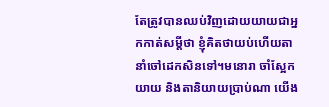តែត្រូវបានឈប់វិញដោយយាយជាអ្នកកាត់សម្តីថា ខ្ញុំគិតថាយប់ហើយតានាំចៅដេកសិនទៅ។មនោរា ចាំស្អែកយាយ និងតានិយាយប្រាប់ណា យើង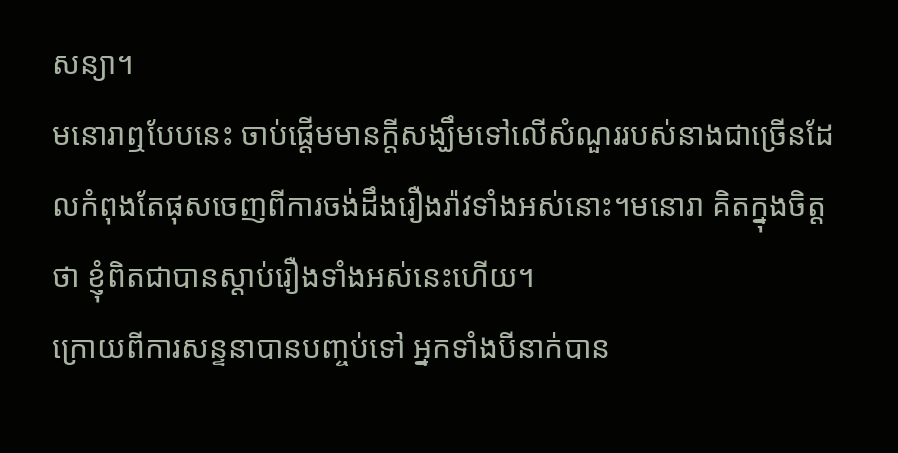សន្យា។
មនោរាឮបែបនេះ ចាប់ផ្ដើមមានក្តីសង្ឃឹមទៅលើសំណួររបស់នាងជាច្រើនដែលកំពុងតែផុសចេញពីការចង់ដឹងរឿងរ៉ាវទាំងអស់នោះ។មនោរា គិតក្នុងចិត្តថា ខ្ញុំពិតជាបានស្ដាប់រឿងទាំងអស់នេះហើយ។
ក្រោយពីការសន្ទនាបានបញ្ចប់ទៅ អ្នកទាំងបីនាក់បាន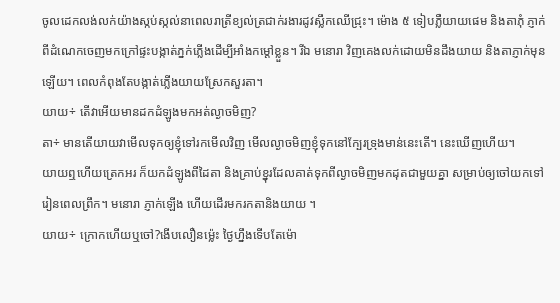ចូលដេកលង់លក់យ៉ាងស្កប់ស្កល់នាពេលរាត្រីខ្យល់ត្រជាក់រងារដូវស្លឹកឈើជ្រុះ។ ម៉ោង ៥ ទៀបភ្លឺយាយផេម និងតាភុំ ភ្ញាក់ពីដំណេកចេញមកក្រៅផ្ទះបង្កាត់ភ្នក់ភ្លើងដើម្បីអាំងកម្តៅខ្លួន។ រីឯ មនោរា វិញគេងលក់ដោយមិនដឹងយាយ និងតាភ្ញាក់មុនឡើយ។ ពេលកំពុងតែបង្កាត់ភ្លើងយាយស្រែកសួរតា។
យាយ÷ តើវាអើយមានដកដំឡូងមកអត់ល្ងាចមិញ?
តា÷ មានតើយាយវាមើលទុកឲ្យខ្ញុំទៅរកមើលវិញ មើលល្ងាចមិញខ្ញុំទុកនៅក្បែរទ្រុងមាន់នេះតើ។ នេះឃើញហើយ។
យាយឮហើយត្រេកអរ ក៏យកដំឡូងពីដៃតា និងគ្រាប់ខ្នុរដែលគាត់ទុកពីល្ងាចមិញមកដុតជាមួយគ្នា សម្រាប់ឲ្យចៅយកទៅរៀនពេលព្រឹក។ មនោរា ភ្ញាក់ឡើង ហើយដើរមករកតានិងយាយ ។
យាយ÷ ក្រោកហើយឬចៅ?ងើបលឿនម៉្លេះ ថ្ងៃហ្នឹងទើបតែម៉ោ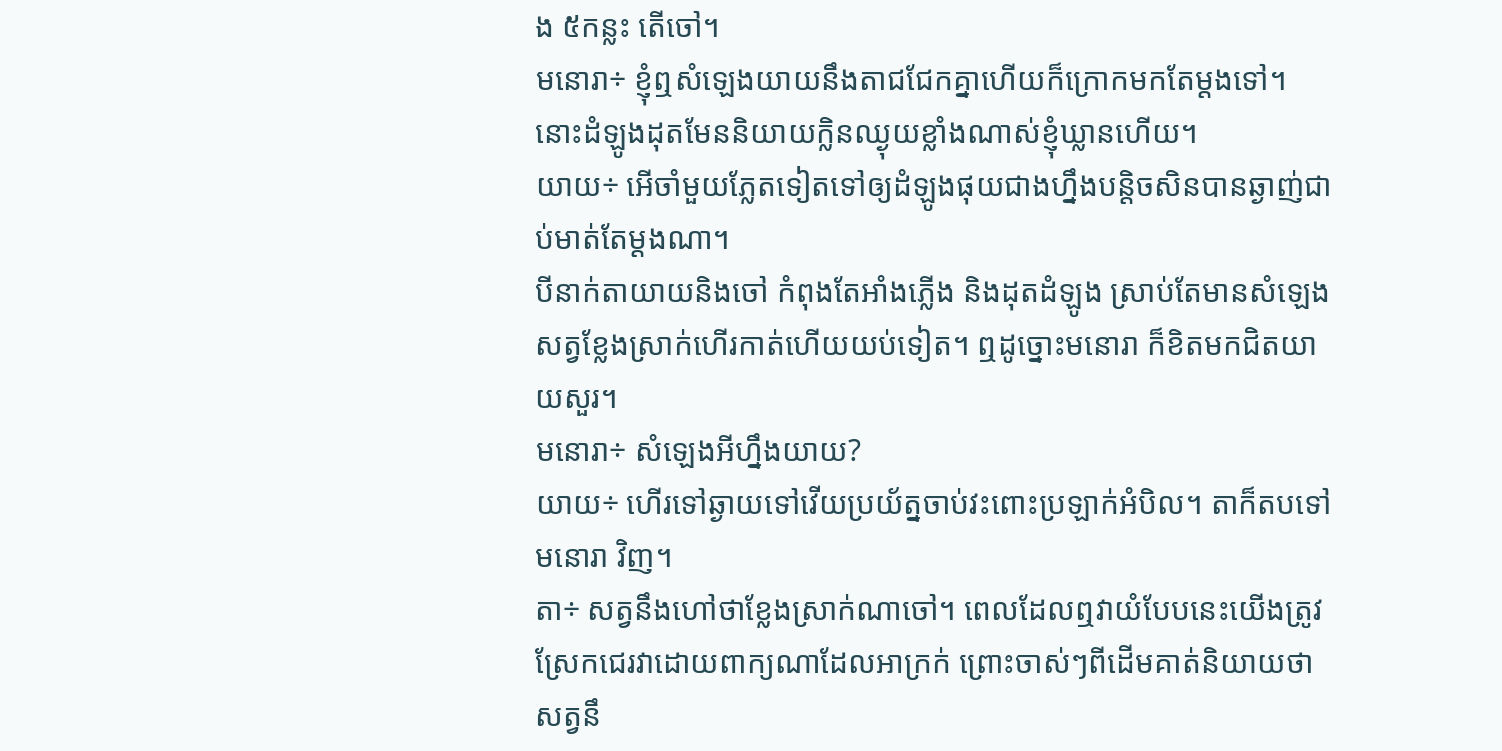ង ៥កន្លះ តើចៅ។
មនោរា÷ ខ្ញុំឮសំឡេងយាយនឹងតាជជែកគ្នាហើយក៏ក្រោកមកតែម្ដងទៅ។ នោះដំឡូងដុតមែននិយាយក្លិនឈ្ងុយខ្លាំងណាស់ខ្ញុំឃ្លានហើយ។
យាយ÷ អើចាំមួយភ្លែតទៀតទៅឲ្យដំឡូងផុយជាងហ្នឹងបន្តិចសិនបានឆ្ងាញ់ជាប់មាត់តែម្ដងណា។
បីនាក់តាយាយនិងចៅ កំពុងតែអាំងភ្លើង និងដុតដំឡូង ស្រាប់តែមានសំឡេងសត្វខ្លែងស្រាក់ហើរកាត់ហើយយប់ទៀត។ ឮដូច្នោះមនោរា ក៏ខិតមកជិតយាយសួរ។
មនោរា÷ សំឡេងអីហ្នឹងយាយ?
យាយ÷ ហើរទៅឆ្ងាយទៅវើយប្រយ័ត្នចាប់វះពោះប្រឡាក់អំបិល។ តាក៏តបទៅ មនោរា វិញ។
តា÷ សត្វនឹងហៅថាខ្លែងស្រាក់ណាចៅ។ ពេលដែលឮវាយំបែបនេះយើងត្រូវស្រែកជេរវាដោយពាក្យណាដែលអាក្រក់ ព្រោះចាស់ៗពីដើមគាត់និយាយថាសត្វនឹ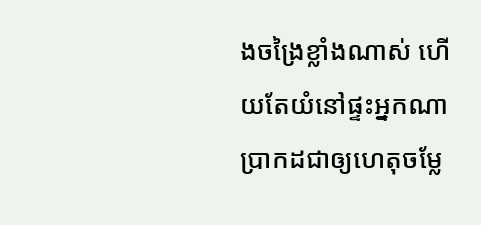ងចង្រៃខ្លាំងណាស់ ហើយតែយំនៅផ្ទះអ្នកណាប្រាកដជាឲ្យហេតុចម្លែ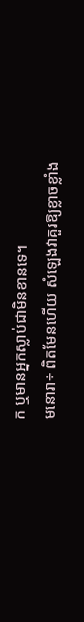ក ឬមានអ្នកស្លាប់ជាមិនខានទេ។
មនោរា÷ ពិតមែនហើយ សំឡេងវាគួរឱ្យខ្លាចខ្លាំង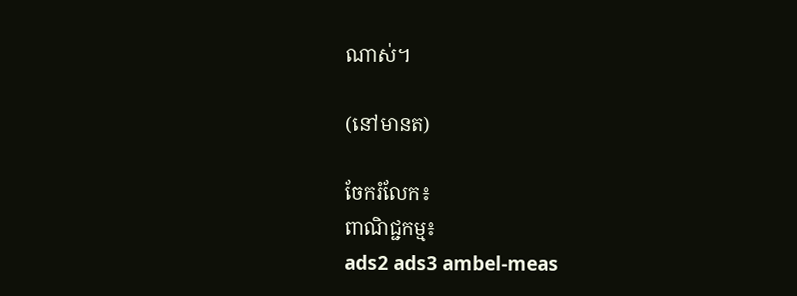ណាស់។

(នៅមានត)

ចែករំលែក៖
ពាណិជ្ជកម្ម៖
ads2 ads3 ambel-meas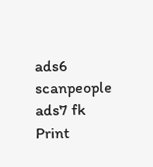ads6 scanpeople ads7 fk Print